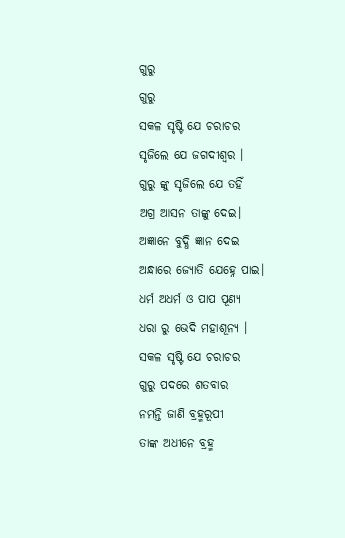ଗୁରୁ
ଗୁରୁ
ସକଳ ସୃଷ୍ଟି ଯେ ଚରାଚର
ସୃଜିଲେ ଯେ ଜଗଦୀଶ୍ବର ।
ଗୁରୁ ଙ୍କୁ ସୃଜିଲେ ଯେ ତହିଁ
ଅଗ୍ର ଆସନ ତାଙ୍କୁ ଦେଇ।
ଅଜ୍ଞାନେ ବୁଦ୍ଧି ଜ୍ଞାନ ଦେଇ
ଅନ୍ଧାରେ ଜ୍ଯୋତି ଯେହ୍ନେ ପାଇ।
ଧର୍ମ ଅଧର୍ମ ଓ ପାପ ପୂଣ୍ୟ
ଧରା ରୁ ଭେଦି ମହାଶୂନ୍ଯ ।
ସକଳ ସୃଷ୍ଟି ଯେ ଚରାଚର
ଗୁରୁ ପଦରେ ଶତବାର
ନମନ୍ତି ଜାଣି ବ୍ରହ୍ମରୂପୀ
ତାଙ୍କ ଅଧୀନେ ବ୍ରହ୍ମ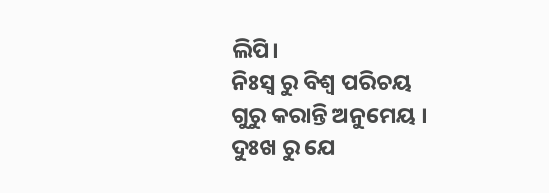ଲିପି।
ନିଃସ୍ବ ରୁ ବିଶ୍ଵ ପରିଚୟ
ଗୁରୁ କରାନ୍ତି ଅନୁମେୟ ।
ଦୁଃଖ ରୁ ଯେ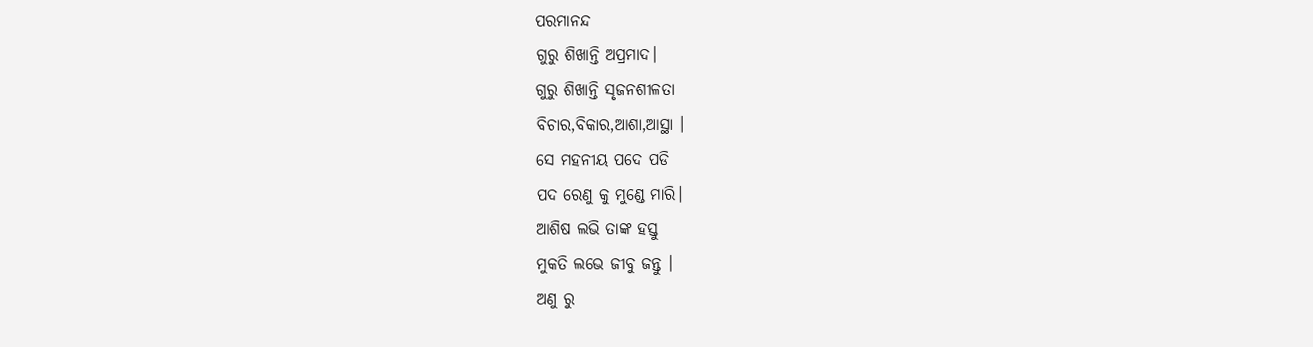ପରମାନନ୍ଦ
ଗୁରୁ ଶିଖାନ୍ତି ଅପ୍ରମାଦ।
ଗୁରୁ ଶିଖାନ୍ତି ସୃଜନଶୀଳତା
ବିଚାର,ବିକାର,ଆଶା,ଆସ୍ଥା ।
ସେ ମହନୀୟ ପଦେ ପଡି
ପଦ ରେଣୁ କୁ ମୁଣ୍ଡେ ମାରି।
ଆଶିଷ ଲଭି ତାଙ୍କ ହସ୍ତୁ
ମୁକତି ଲଭେ ଜୀବୁ ଜନ୍ତୁ ।
ଅଣୁ ରୁ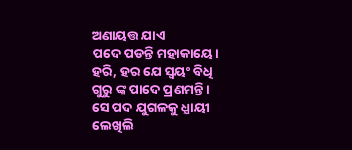ଅଣାୟତ୍ତ ଯାଏ
ପଦେ ପଡନ୍ତି ମହାକାୟେ।
ହରି, ହର ଯେ ସ୍ବୟଂ ବିଧି
ଗୁରୁ ଙ୍କ ପାଦେ ପ୍ରଣମନ୍ତି ।
ସେ ପଦ ଯୁଗଳକୁ ଧ୍ଯାୟୀ
ଲେଖିଲି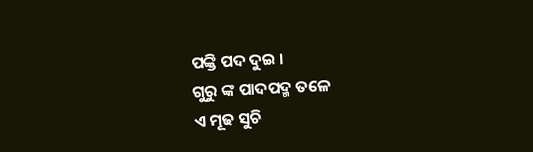ପଙ୍କ୍ତି ପଦ ଦୁଇ ।
ଗୁରୁ ଙ୍କ ପାଦପଦ୍ମ ତଳେ
ଏ ମୂଢ ସୁଚି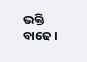ଭକ୍ତି ବାଢେ ।